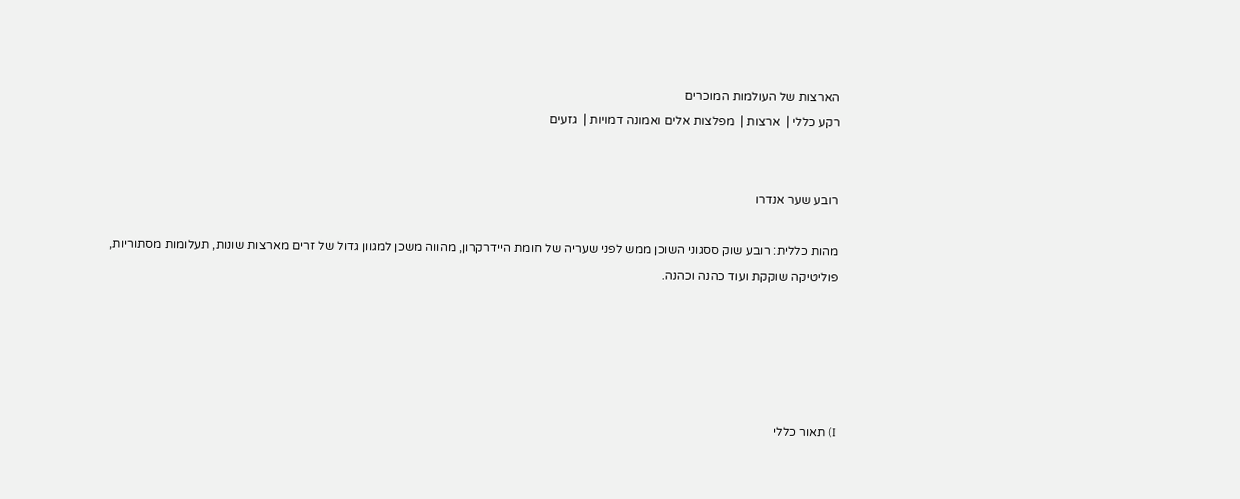הארצות של העולמות המוכרים
רקע כללי |  ארצות |  מפלצות אלים ואמונה דמויות |  גזעים


רובע שער אנדרו

מהות כללית: רובע שוק ססגוני השוכן ממש לפני שעריה של חומת היידרקרון, מהווה משכן למגוון גדול של זרים מארצות שונות, תעלומות מסתוריות, פוליטיקה שוקקת ועוד כהנה וכהנה.





I) תאור כללי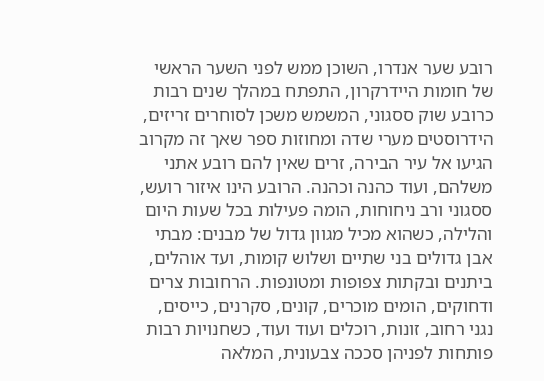רובע שער אנדרו, השוכן ממש לפני השער הראשי של חומות היידרקרון, התפתח במהלך שנים רבות כרובע שוק ססגוני, המשמש משכן לסוחרים זריזים, הידרוסטים מערי שדה ומחוזות ספר שאך זה מקרוב הגיעו אל עיר הבירה, זרים שאין להם רובע אתני משלהם, ועוד כהנה וכהנה. הרובע הינו איזור רועש, ססגוני ורב ניחוחות, הומה פעילות בכל שעות היום והלילה, כשהוא מכיל מגוון גדול של מבנים: מבתי אבן גדולים בני שתיים ושלוש קומות, ועד אוהלים, ביתנים ובקתות צפופות ומטונפות. הרחובות צרים ודחוקים, הומים מוכרים, קונים, סקרנים, כייסים, נגני רחוב, זונות, רוכלים ועוד ועוד, כשחנויות רבות פותחות לפניהן סככה צבעונית, המלאה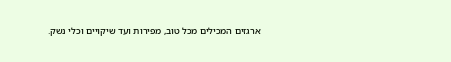ארגזים המכילים מכל טוב, מפירות ועד שיקויים וכלי נשק.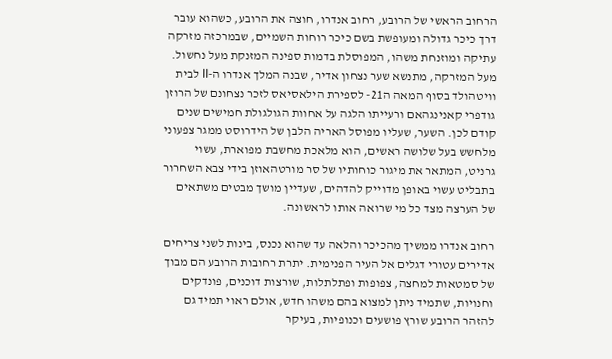הרחוב הראשי של הרובע, רחוב אנדרו, חוצה את הרובע, כשהוא עובר דרך כיכר גדולה ומעופשת בשם כיכר רוחות השמיים, שבמרכזה מזרקה עתיקה ומוזנחת משהו, המפוסלת בדמות ספינה המזנקת מעל נחשול. מעל המזרקה, מתנשא שער נצחון אדיר, שבנה המלך אנדרו ה-II לבית וויטהולד בסוף המאה ה21- לספירת הילאסיאס לזכר נצחונם של הרוזן גודפרי קאנינגהאם ורעייתו הלגה על אחוות הגולגולת חמישים שנים קודם לכן. השער, שעליו מפוסל האריה הלבן של הידרוסט ממגר צפעוני מלחשש בעל שלושה ראשים, הוא מלאכת מחשבת מפוארת, עשוי גרניט, המתאר את מיגור כוחותיו של סר מורטהאוזן בידי צבא השחרור בתבליט עשוי באופן מדוייק להדהים, שעדיין מושך מבטים משתאים של הערצה מצד כל מי שרואה אותו לראשונה.

רחוב אנדרו ממשיך מהכיכר והלאה עד שהוא נכנס, בינות לשני צריחים אדירים עטורי דגלים אל העיר הפנימית. יתרת רחובות הרובע הם מבוך של סמטאות למחצה, צפופות ופתלתלות, שורצות דוכנים, פונדקים וחנויות, שתמיד ניתן למצוא בהם משהו חדש, אולם ראוי תמיד גם להזהר הרובע שורץ פושעים וכנופיות, בעיקר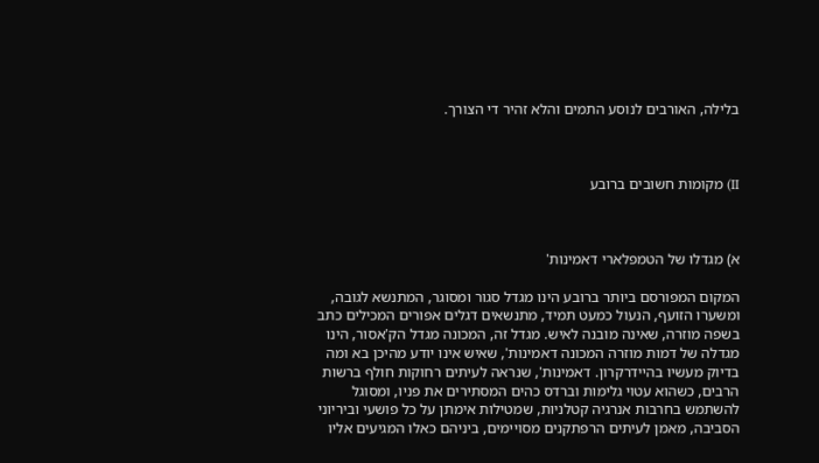בלילה, האורבים לנוסע התמים והלא זהיר די הצורך.



II) מקומות חשובים ברובע



א) מגדלו של הטמפלארי דאמינות'

המקום המפורסם ביותר ברובע הינו מגדל סגור ומסוגר, המתנשא לגובה, ומשערו הזועף, הנעול כמעט תמיד, מתנשאים דגלים אפורים המכילים כתב בשפה מוזרה, שאינה מובנה לאיש. מגדל זה, המכונה מגדל הק'אסור, הינו מגדלה של דמות מוזרה המכונה דאמינות', שאיש אינו יודע מהיכן בא ומה בדיוק מעשיו בהיידרקרון. דאמינות', שנראה לעיתים רחוקות חולף ברשות הרבים, כשהוא עטוי גלימות וברדס כהים המסתירים את פניו, ומסוגל להשתמש בחרבות אנרגיה קטלניות, שמטילות אימתן על כל פושעי וביריוני הסביבה, מאמן לעיתים הרפתקנים מסויימים, ביניהם כאלו המגיעים אליו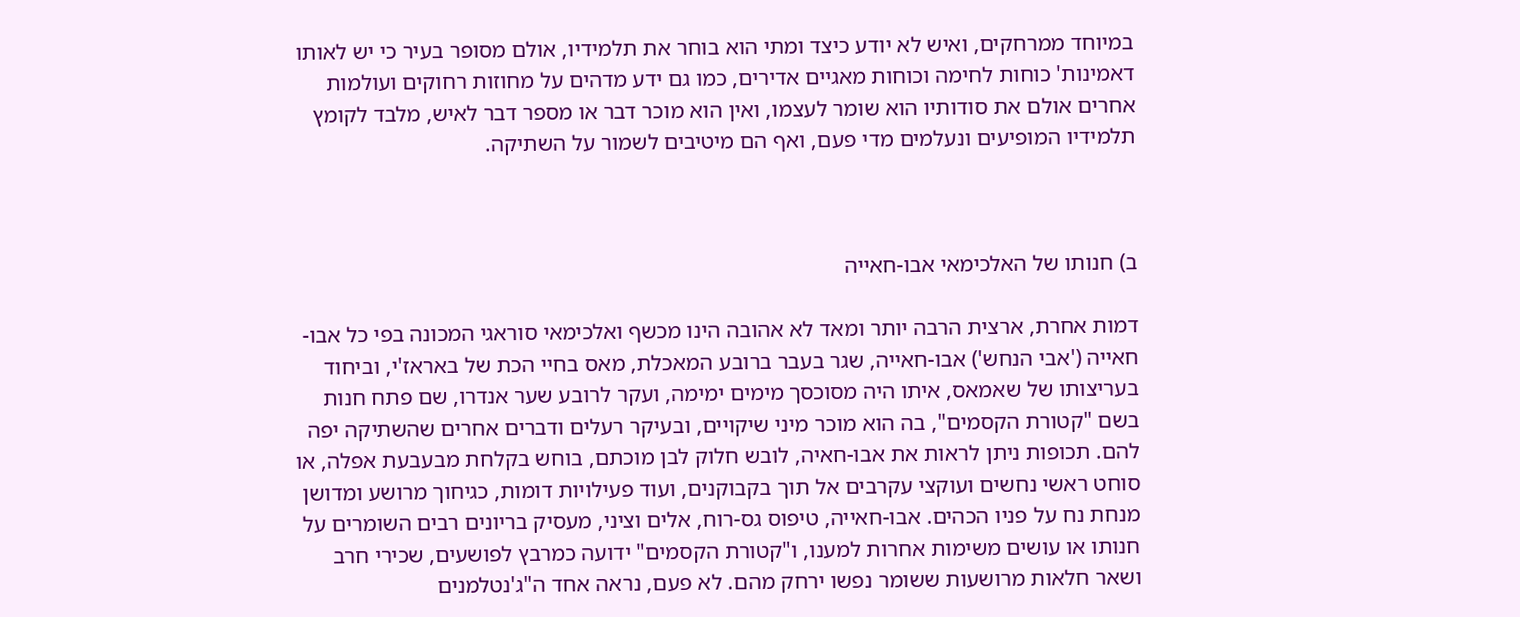במיוחד ממרחקים, ואיש לא יודע כיצד ומתי הוא בוחר את תלמידיו, אולם מסופר בעיר כי יש לאותו דאמינות' כוחות לחימה וכוחות מאגיים אדירים, כמו גם ידע מדהים על מחוזות רחוקים ועולמות אחרים אולם את סודותיו הוא שומר לעצמו, ואין הוא מוכר דבר או מספר דבר לאיש, מלבד לקומץ תלמידיו המופיעים ונעלמים מדי פעם, ואף הם מיטיבים לשמור על השתיקה.



ב) חנותו של האלכימאי אבו-חאייה

דמות אחרת, ארצית הרבה יותר ומאד לא אהובה הינו מכשף ואלכימאי סוראגי המכונה בפי כל אבו-חאייה ('אבי הנחש') אבו-חאייה, שגר בעבר ברובע המאכלת, מאס בחיי הכת של באראז'י, וביחוד בעריצותו של שאמאס, איתו היה מסוכסך מימים ימימה, ועקר לרובע שער אנדרו, שם פתח חנות בשם "קטורת הקסמים", בה הוא מוכר מיני שיקויים, ובעיקר רעלים ודברים אחרים שהשתיקה יפה להם. תכופות ניתן לראות את אבו-חאיה, לובש חלוק לבן מוכתם, בוחש בקלחת מבעבעת אפלה, או סוחט ראשי נחשים ועוקצי עקרבים אל תוך בקבוקנים, ועוד פעילויות דומות, כגיחוך מרושע ומדושן מנחת נח על פניו הכהים. אבו-חאייה, טיפוס גס-רוח, אלים וציני, מעסיק בריונים רבים השומרים על חנותו או עושים משימות אחרות למענו, ו"קטורת הקסמים" ידועה כמרבץ לפושעים, שכירי חרב ושאר חלאות מרושעות ששומר נפשו ירחק מהם. לא פעם, נראה אחד ה"ג'נטלמנים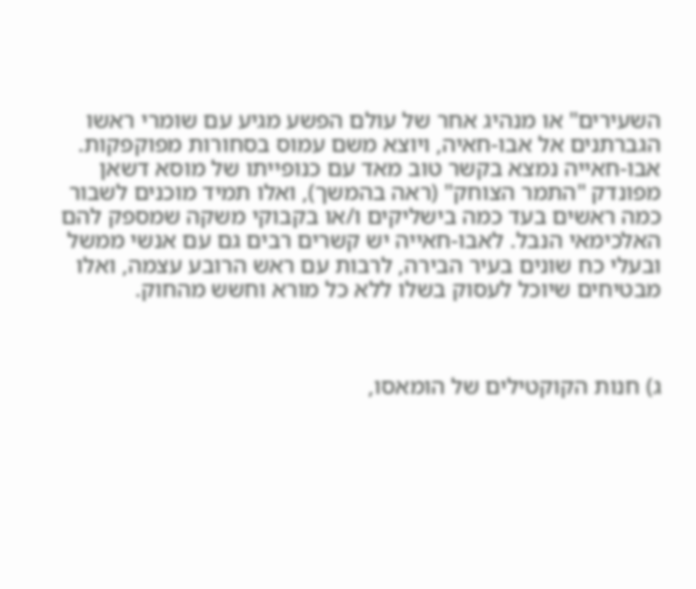השעירים" או מנהיג אחר של עולם הפשע מגיע עם שומרי ראשו הגברתנים אל אבו-חאיה, ויוצא משם עמוס בסחורות מפוקפקות. אבו-חאייה נמצא בקשר טוב מאד עם כנופייתו של מוסא דשאן מפונדק "התמר הצוחק" (ראה בהמשך), ואלו תמיד מוכנים לשבור כמה ראשים בעד כמה בישליקים ו/או בקבוקי משקה שמספק להם האלכימאי הנבל. לאבו-חאייה יש קשרים רבים גם עם אנשי ממשל ובעלי כח שונים בעיר הבירה, לרבות עם ראש הרובע עצמה, ואלו מבטיחים שיוכל לעסוק בשלו ללא כל מורא וחשש מהחוק.



ג) חנות הקוקטילים של הומאסו,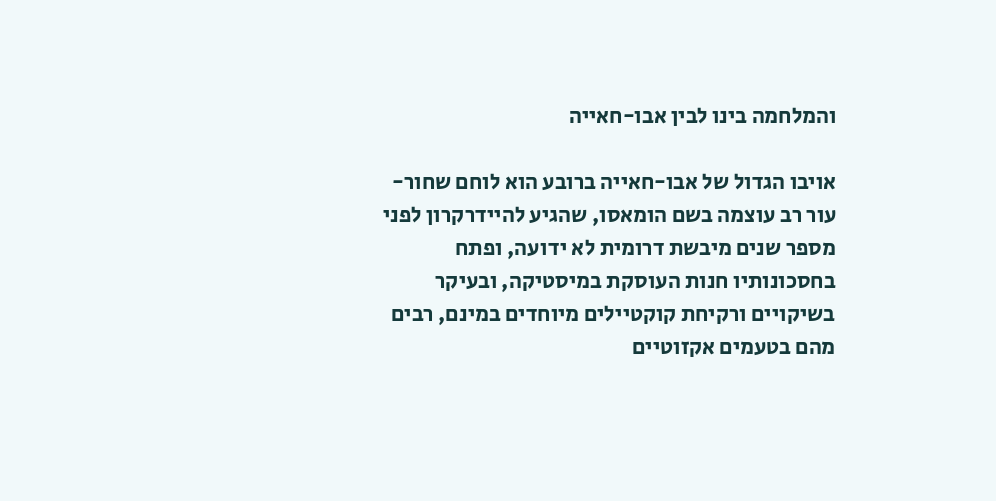והמלחמה בינו לבין אבו-חאייה

אויבו הגדול של אבו-חאייה ברובע הוא לוחם שחור-עור רב עוצמה בשם הומאסו, שהגיע להיידרקרון לפני מספר שנים מיבשת דרומית לא ידועה, ופתח בחסכונותיו חנות העוסקת במיסטיקה, ובעיקר בשיקויים ורקיחת קוקטיילים מיוחדים במינם, רבים מהם בטעמים אקזוטיים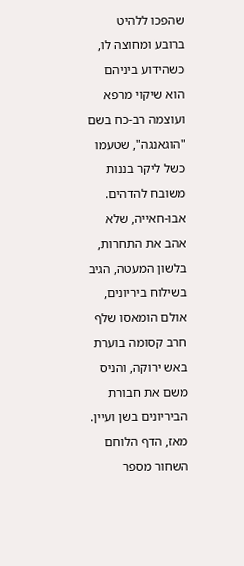שהפכו ללהיט ברובע ומחוצה לו, כשהידוע ביניהם הוא שיקוי מרפא ועוצמה רב-כח בשם "הוגאנגה", שטעמו כשל ליקר בננות משובח להדהים. אבו-חאייה, שלא אהב את התחרות, בלשון המעטה, הגיב בשילוח ביריונים, אולם הומאסו שלף חרב קסומה בוערת באש ירוקה, והניס משם את חבורת הביריונים בשן ועיין. מאז, הדף הלוחם השחור מספר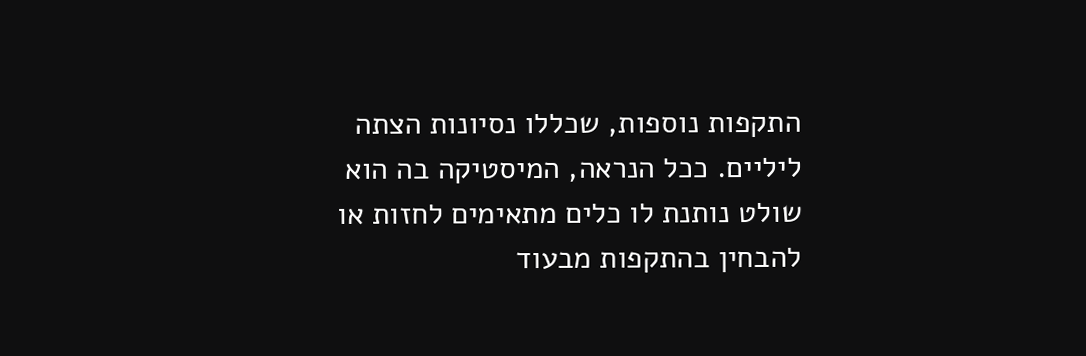התקפות נוספות, שכללו נסיונות הצתה ליליים. ככל הנראה, המיסטיקה בה הוא שולט נותנת לו כלים מתאימים לחזות או להבחין בהתקפות מבעוד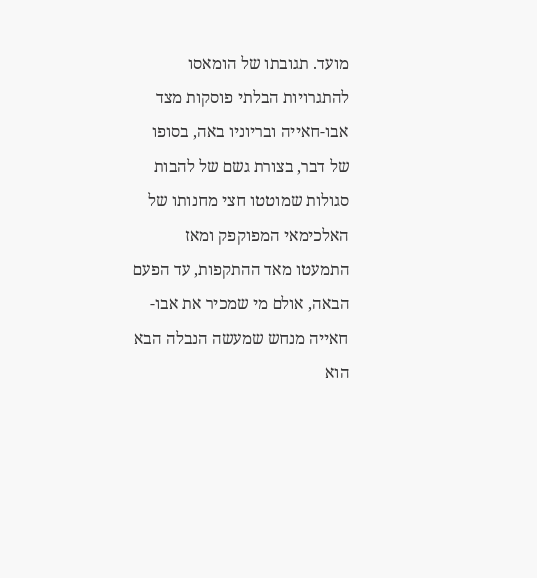מועד. תגובתו של הומאסו להתגרויות הבלתי פוסקות מצד אבו-חאייה ובריוניו באה, בסופו של דבר, בצורת גשם של להבות סגולות שמוטטו חצי מחנותו של האלכימאי המפוקפק ומאז התמעטו מאד ההתקפות, עד הפעם הבאה, אולם מי שמכיר את אבו-חאייה מנחש שמעשה הנבלה הבא הוא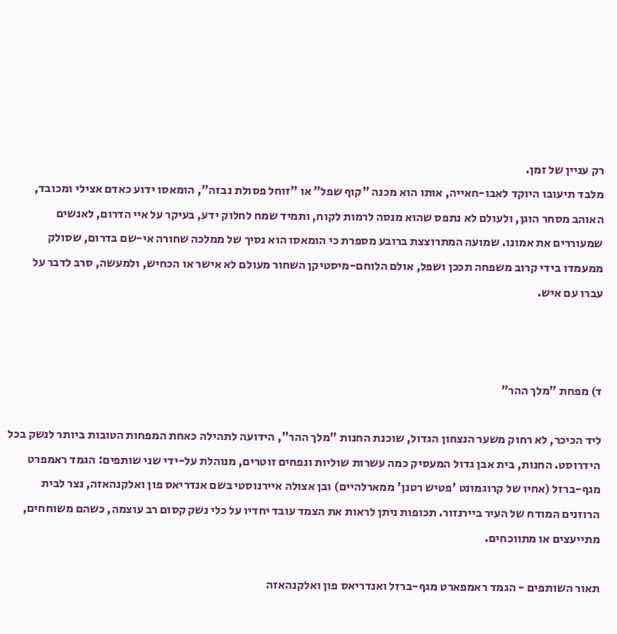רק עניין של זמן.
מלבד תיעובו היוקד לאבו-חאייה, אותו הוא מכנה "קוף שפל" או "זוחל פסולת נבזה", הומאסו ידוע כאדם אצילי ומכובד, האוהב מסחר הוגן, ולעולם לא נתפס שהוא מנסה לרמות לקוח, ותמיד שמח לחלוק ידע, בעיקר על איי הדרום, לאנשים שמעוררים את אמונו. שמועה המתרוצצת ברובע מספרת כי הומאסו הוא נסיך של ממלכה שחורה אי-שם בדרום, שסולק ממעמדו בידי קרוב משפחה תככן ושפל, אולם הלוחם-מיסטיקן השחור מעולם לא אישר או הכחיש, ולמעשה, סרב לדבר על עברו עם איש.



ד) מפחת "מלך ההר"

ליד הכיכר, לא רחוק משער הנצחון הגדול, שוכנת החנות "מלך ההר", הידועה לתהילה כאחת המפחות הטובות ביותר לנשק בכל הידרוסט. החנות, בית אבן גדול המעסיק כמה עשרות שוליות ונפחים זוטרים, מנוהלת על-ידי שני שותפים: הגמד ראמפרט מגף-ברזל (אחיו של קרוגמונט 'פטיש רטנן' ממארלהיים) ובן אצולה איירנוסטי בשם אנדריאס פון ואלקנהאזה, נצר לבית הרוזנים המודח של העיר ביירנזור. תכופות ניתן לראות את הצמד עובד יחדיו על כלי נשק קסום רב עוצמה, כשהם משוחחים, מתייעצים או מתווכחים.

תאור השותפים - הגמד ראמפארט מגף-ברזל ואנדריאס פון ואלקנהאזה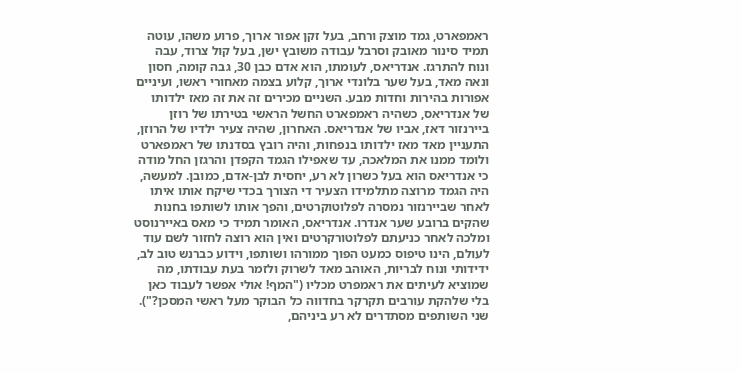ראמפארט, גמד מוצק ורחב, בעל זקן אפור ארוך, פרוע משהו, עוטה תמיד סינור מאובק וסרבל עבודה משובץ ישן, בעל קול צרוד, עבה ונוח להתרגז. אנדריאס, לעומתו, הוא אדם כבן 30, גבה קומה, חסון ונאה מאד, בעל שער בלונדי ארוך, קלוע בצמה מאחורי ראשו, ועיניים אפורות בהירות וחדות מבע. השניים מכירים זה את זה מאז ילדותו של אנדריאס, כשהיה ראמפארט החשל הראשי בטירתו של רוזן ביירנזור דאז, אביו של אנדריאס. האחרון, שהיה צעיר ילדיו של הרוזן, התעניין מאד מאז ילדותו בנפחות, והיה רובץ בסדנתו של ראמפארט ולומד ממנו את המלאכה, עד שאפילו הגמד הקפדן והרגזן החל מודה כי אנדריאס הוא בעל כשרון לא רע, יחסית לבן-אדם, כמובן. למעשה, היה הגמד מרוצה מתלמידו הצעיר די הצורך בכדי שיקח אותו איתו לאחר שביירנזור נמסרה לפלוטוקרטים, והפך אותו לשותפו בחנות שהקים ברובע שער אנדרו. אנדריאס, האומר תמיד כי מאס באיירנוסט ומלכה לאחר כניעתם לפלוטורקרטים ואין הוא רוצה לחזור לשם עוד לעולם, הינו טיפוס כמעט הפוך ממורהו ושותפו, וידוע כברנש טוב לב, ידידותי ונוח לבריות, האוהב מאד לשרוק ולזמר בעת עבודתו, מה שמוציא לעיתים את ראמפרט מכליו ("המף! אולי אפשר לעבוד כאן בלי שלהקת עורבים תקרקר בחדווה כל הבוקר מעל ראשי המסכן?"). שני השותפים מסתדרים לא רע ביניהם,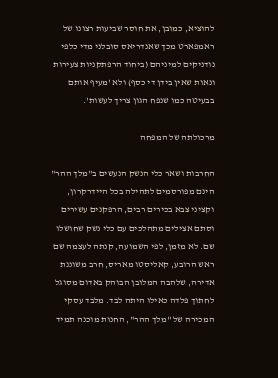להוציא, כמובן, את חוסר שביעות רצונו של ראמפארט מכך שאנדריאס סובלני מדי כלפי נודניקים למיניהם (ביחוד הרפתקניות צעירות ונאות שאין בידן די כסף) ולא 'מעיף אותם בבעיטה כמו שנפח הגון צריך לעשות'.

מרכולתה של המפחה

החרבות ושאר כלי הנשק הנעשים ב"מלך ההר" הינם מפורסמים לתהילה בכל היידרקרון, וקציני צבא בכירים רבים, הרפקנים עשירים וסתם אצילים מתהלכים עם כלי נשק שחושלו שם. לא מזמן, לפי השמועה, קנתה לעצמה שם ראש הרובע, קאליסטו מאריס, חרב משוננת אדירה, שלהבה המלובן הבוהק באדום מסוגל לחתוך פלדה כאילו היתה לבד. מלבד עסקי המכירה של "מלך ההר", החנות מוכנה תמיד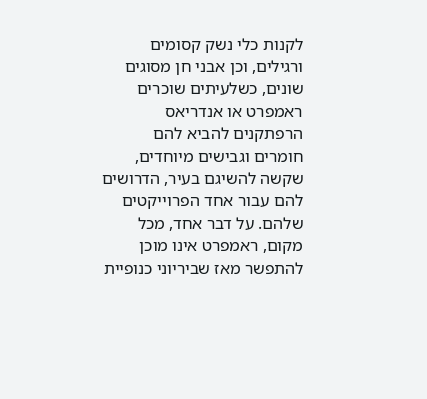לקנות כלי נשק קסומים ורגילים, וכן אבני חן מסוגים שונים, כשלעיתים שוכרים ראמפרט או אנדריאס הרפתקנים להביא להם חומרים וגבישים מיוחדים, שקשה להשיגם בעיר, הדרושים להם עבור אחד הפרוייקטים שלהם. על דבר אחד, מכל מקום, ראמפרט אינו מוכן להתפשר מאז שביריוני כנופיית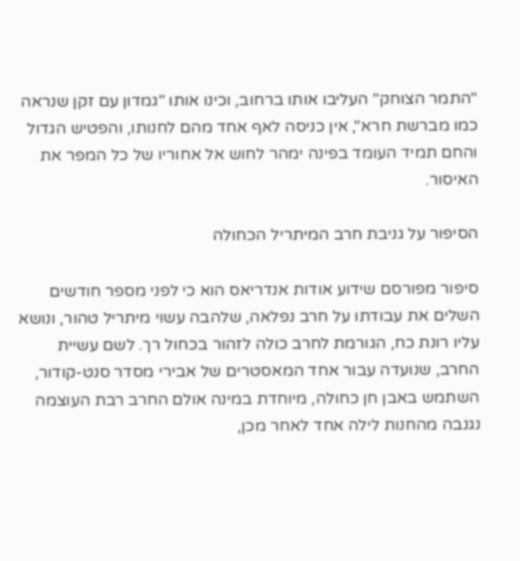"התמר הצוחק" העליבו אותו ברחוב, וכינו אותו "גמדון עם זקן שנראה כמו מברשת חרא", אין כניסה לאף אחד מהם לחנותו, והפטיש הגדול והחם תמיד העומד בפינה ימהר לחוש אל אחוריו של כל המפר את האיסור.

הסיפור על גניבת חרב המיתריל הכחולה

סיפור מפורסם שידוע אודות אנדריאס הוא כי לפני מספר חודשים השלים את עבודתו על חרב נפלאה, שלהבה עשוי מיתריל טהור, ונושא עליו רונת כח, הגורמת לחרב כולה לזהור בכחול רך. לשם עשיית החרב, שנועדה עבור אחד המאסטרים של אבירי מסדר סנט-קודור, השתמש באבן חן כחולה, מיוחדת במינה אולם החרב רבת העוצמה נגנבה מהחנות לילה אחד לאחר מכן,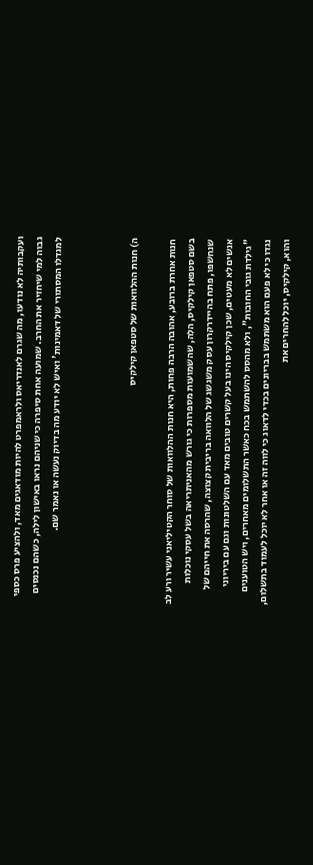ועקבותיה לא נודעו, מה שגרם לאנדריאס ולראמפרט להיות מודאגים מאד, ולהציע פרס כספי גבוה למי שיחזיר את החרב. שמועה אחת סיפרה כי שניהם נראו באישון לילה, כשהם נכנסים למגדלו המסתורי של דאמינות' ואיש לא יודע מה בדיוק נעשה או נאמר שם.



ה) חנות ההלוואות של סטפאן קילקיס

חנות אחרת ברובע, אהובה הרבה פחות, היא חנות ההלוואות של סוחר הקטיליאני עשיר ורע לב בשם סטפאן קילקיס, הלה, שהשמועות מספרות כי גורש מהאניתריאה בשל עסקי נוכלות שנחשפו, פתח בהיידרקרון עסק משגשג של הלוואה בריבית קצוצה, שהרסה את חייהם של אנשים לא מעטים, שכן קילקיס הינו בעל קשרים טובים מאד עם השלטונות וגם עם ביריוני "גילדת גובי החובות", ולא מהסס להשתמש בכח כאשר התשלומים מאחרים, ויש הטוענים נגדו כי לא פעם הוא משתמש בבריונים בכדי לדאוג כי לווה זה או אחר לא יוכל לעמוד בתשלום, והוא, קילקיס, יוכל להחרים את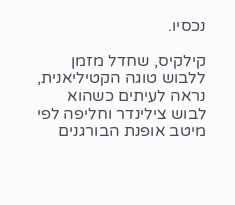נכסיו.

קילקיס, שחדל מזמן ללבוש טוגה הקטיליאנית, נראה לעיתים כשהוא לבוש צילינדר וחליפה לפי מיטב אופנת הבורגנים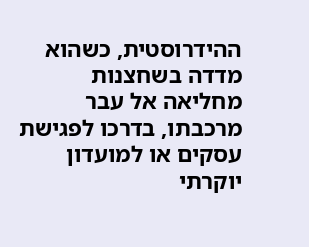ההידרוסטית, כשהוא מדדה בשחצנות מחליאה אל עבר מרכבתו, בדרכו לפגישת עסקים או למועדון יוקרתי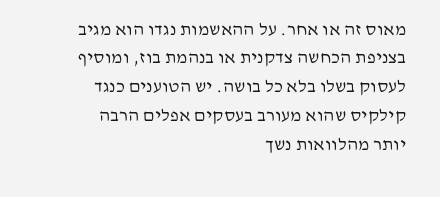מאוס זה או אחר. על ההאשמות נגדו הוא מגיב בצניפת הכחשה צדקנית או בנהמת בוז, ומוסיף לעסוק בשלו בלא כל בושה. יש הטוענים כנגד קילקיס שהוא מעורב בעסקים אפלים הרבה יותר מהלוואות נשך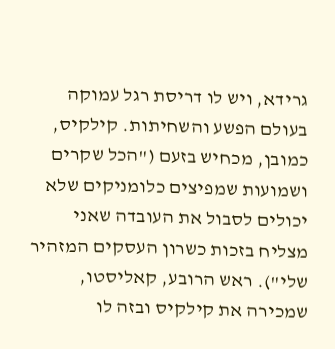גרידא, ויש לו דריסת רגל עמוקה בעולם הפשע והשחיתות. קילקיס, כמובן, מכחיש בזעם ("הכל שקרים ושמועות שמפיצים כלומניקים שלא יכולים לסבול את העובדה שאני מצליח בזכות כשרון העסקים המזהיר שלי"). ראש הרובע, קאליסטו, שמכירה את קילקיס ובזה לו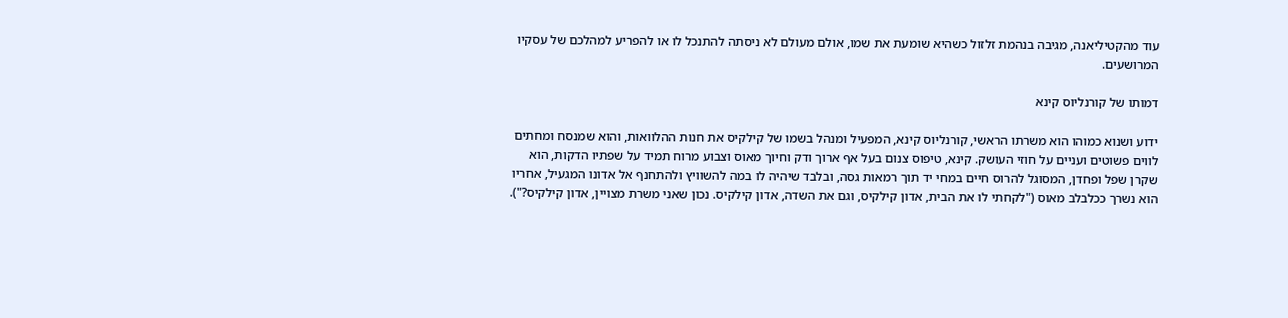עוד מהקטיליאנה, מגיבה בנהמת זלזול כשהיא שומעת את שמו, אולם מעולם לא ניסתה להתנכל לו או להפריע למהלכם של עסקיו המרושעים.

דמותו של קורנליוס קינא

ידוע ושנוא כמוהו הוא משרתו הראשי, קורנליוס קינא, המפעיל ומנהל בשמו של קילקיס את חנות ההלוואות, והוא שמנסח ומחתים לווים פשוטים ועניים על חוזי העושק. קינא, טיפוס צנום בעל אף ארוך ודק וחיוך מאוס וצבוע מרוח תמיד על שפתיו הדקות, הוא שקרן שפל ופחדן, המסוגל להרוס חיים במחי יד תוך רמאות גסה, ובלבד שיהיה לו במה להשוויץ ולהתחנף אל אדונו המגעיל, אחריו הוא נשרך ככלבלב מאוס ("לקחתי לו את הבית, אדון קילקיס, וגם את השדה, אדון קילקיס. נכון שאני משרת מצויין, אדון קילקיס?").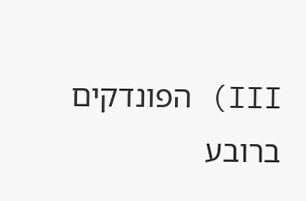III) הפונדקים ברובע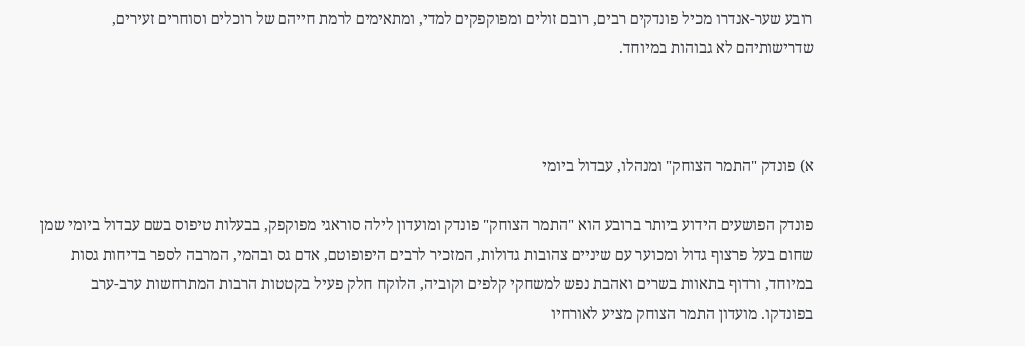רובע שער-אנדרו מכיל פונדקים רבים, רובם זולים ומפוקפקים למדי, ומתאימים לרמת חייהם של רוכלים וסוחרים זעירים, שדרישותיהם לא גבוהות במיוחד.



א) פונדק "התמר הצוחק" ומנהלו, עבדול ביומי

פונדק הפושעים הידוע ביותר ברובע הוא "התמר הצוחק" פונדק ומועדון לילה סוראגי מפוקפק, בבעלות טיפוס בשם עבדול ביומי שמן שחום בעל פרצוף גדול ומכוער עם שיניים צהובות גדולות, המזכיר לרבים היפופוטם, אדם גס ובהמי, המרבה לספר בדיחות גסות במיוחד, ורדוף בתאוות בשרים ואהבת נפש למשחקי קלפים וקוביה, הלוקח חלק פעיל בקטטות הרבות המתרחשות ערב-ערב בפונדקו. מועדון התמר הצוחק מציע לאורחיו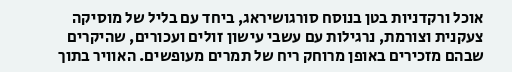אוכל ורקדניות בטן בנוסח סורגושיראג, ביחד עם בליל של מוסיקה צעקנית וצורמת, נרגילות עם עשבי עישון זולים ועכורים, שהיקרים שבהם מזכירים באופן מרוחק ריח של תמרים מעופשים. האוויר בתוך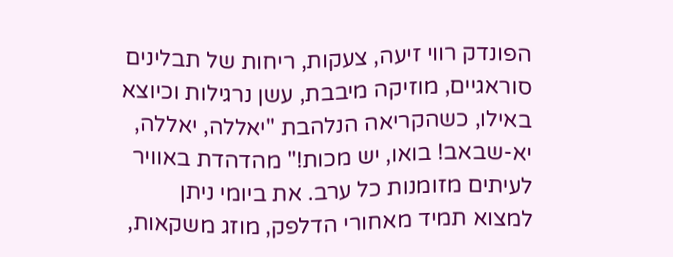הפונדק רווי זיעה, צעקות, ריחות של תבלינים סוראגיים, מוזיקה מיבבת, עשן נרגילות וכיוצא באילו, כשהקריאה הנלהבת "יאללה, יאללה, יא-שבאב! בואו, יש מכות!" מהדהדת באוויר לעיתים מזומנות כל ערב. את ביומי ניתן למצוא תמיד מאחורי הדלפק, מוזג משקאות,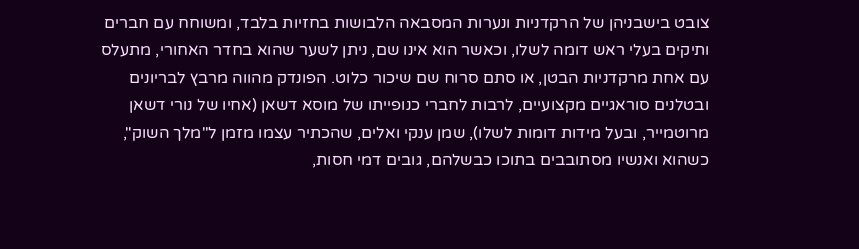צובט בישבניהן של הרקדניות ונערות המסבאה הלבושות בחזיות בלבד, ומשוחח עם חברים ותיקים בעלי ראש דומה לשלו, וכאשר הוא אינו שם, ניתן לשער שהוא בחדר האחורי, מתעלס עם אחת מרקדניות הבטן, או סתם סרוח שם שיכור כלוט. הפונדק מהווה מרבץ לבריונים ובטלנים סוראגיים מקצועיים, לרבות לחברי כנופייתו של מוסא דשאן (אחיו של נורי דשאן מרוטמייר, ובעל מידות דומות לשלו), שמן ענקי ואלים, שהכתיר עצמו מזמן ל"מלך השוק", כשהוא ואנשיו מסתובבים בתוכו כבשלהם, גובים דמי חסות,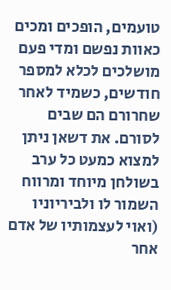טועמים, הופכים ומכים כאוות נפשם ומדי פעם מושלכים לכלא למספר חודשים, כשמיד לאחר שחרורם הם שבים לסורם. את דשאן ניתן למצוא כמעט כל ערב בשולחן מיוחד ומרווח השמור לו ולביריוניו (ואוי לעצמותיו של אדם אחר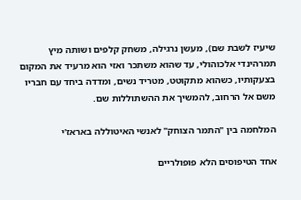שיעיז לשבת שם), מעשן נרגילה, משחק קלפים ושותה מיץ תמרהינדי אלכוהולי, עד שהוא משתכר ואזי הוא מרעיד את המקום בצעקותיו, כשהוא מתקוטט, מטריד נשים, ומדדה ביחד עם חבריו משם אל הרחוב, להמשיך את ההשתוללות שם.

המלחמה בין "התמר הצוחק" לאנשי האיטוללה באראז'י

אחד הטיפוסים הלא פופולריים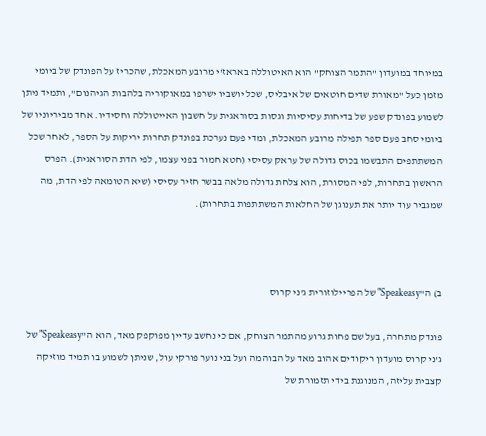במיוחד במועדון "התמר הצוחק" הוא האיטוללה באראז'י מרובע המאכלת, שהכריז על הפונדק של ביומי מזמן כעל "מאורת שדים חוטאים של איבליס, שכל יושביו ישרפו במאוקוריה בלהבות הגיהנום", ותמיד ניתן לשמוע בפונדק שפע של בדיחות עסיסיות וגסות בסוראגית על חשבון האייטוללה וחסידיו. אחד מביריוניו של ביומי סחב פעם ספר תפילה מרובע המאכלת, ומדי פעם נערכת בפונדק תחרות יריקות על הספר, לאחר שכל המשתתפים התבשמו בכוס גדולה של עראק עסיסי (חטא חמור בפני עצמו, לפי הדת הסוראגית). הפרס הראשון בתחרות, לפי המסורת, הוא צלחת גדולה מלאה בבשר חזיר עסיסי (שיא הטומאה לפי הדת, מה שמגביר עוד יותר את תענוגן של החלאות המשתתפות בתחרות).



ב) ה"Speakeasy" של הפריילוזורית ג'ני קרוס

פונדק מתחרה, בעל שם פחות גרוע מהתמר הצוחק, אם כי נחשב עדיין מפוקפק מאד, הוא ה"Speakeasy" של ג'ני קרוס מועדון ריקודים אהוב מאד על הבוהמה ועל בני נוער פורקי עול, שניתן לשמוע בו תמיד מוזיקה קצבית עליזה, המנוגנת בידי תזמורת של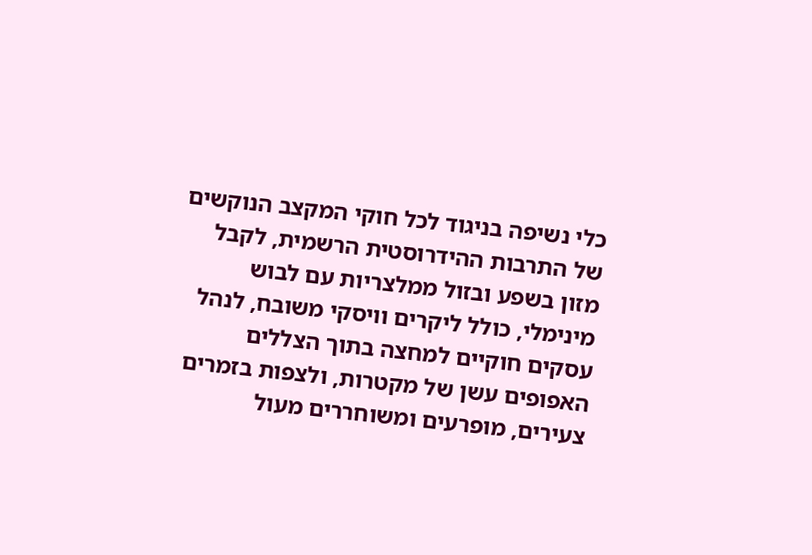כלי נשיפה בניגוד לכל חוקי המקצב הנוקשים של התרבות ההידרוסטית הרשמית, לקבל מזון בשפע ובזול ממלצריות עם לבוש מינימלי, כולל ליקרים וויסקי משובח, לנהל עסקים חוקיים למחצה בתוך הצללים האפופים עשן של מקטרות, ולצפות בזמרים צעירים, מופרעים ומשוחררים מעול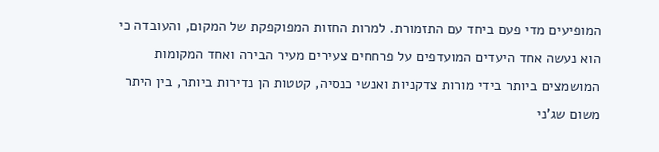המופיעים מדי פעם ביחד עם התזמורת. למרות החזות המפוקפקת של המקום, והעובדה כי הוא נעשה אחד היעדים המועדפים על פרחחים צעירים מעיר הבירה ואחד המקומות המושמצים ביותר בידי מורות צדקניות ואנשי כנסיה, קטטות הן נדירות ביותר, בין היתר משום שג'ני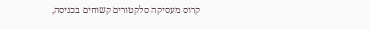קרוס מעסיקה סלקטורים קשוחים בכניסה,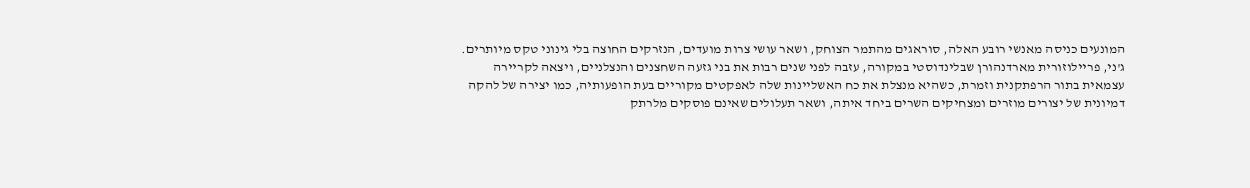המונעים כניסה מאנשי רובע האלה, סוראגים מהתמר הצוחק, ושאר עושי צרות מועדים, הנזרקים החוצה בלי גינוני טקס מיותרים.
ג'ני, פריילוזורית מארדנהורן שבלינדוסטי במקורה, עזבה לפני שנים רבות את בני גזעה השחצנים והנצלניים, ויצאה לקריירה עצמאית בתור הרפתקנית וזמרת, כשהיא מנצלת את כח האשליינות שלה לאפקטים מקוריים בעת הופעותיה, כמו יצירה של להקה דמיונית של יצורים מוזרים ומצחיקים השרים ביחד איתה, ושאר תעלולים שאינם פוסקים מלרתק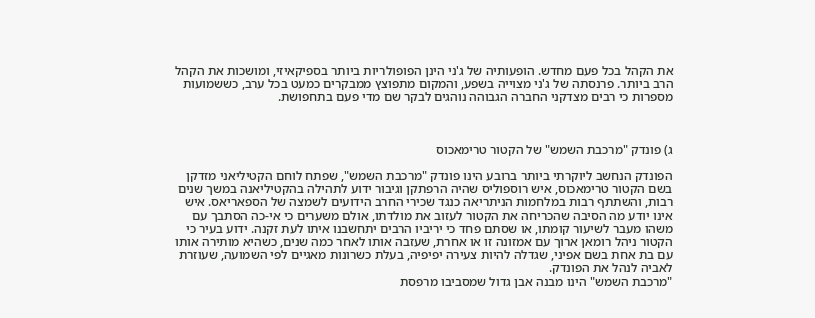את הקהל בכל פעם מחדש. הופעותיה של ג'ני הינן הפופולריות ביותר בספיקאיזי, ומושכות את הקהל הרב ביותר. פרנסתה של ג'ני מצוייה בשפע, והמקום מתפוצץ ממבקרים כמעט בכל ערב, כששמועות מספרות כי רבים מצדקני החברה הגבוהה נוהגים לבקר שם מדי פעם בתחפושת.



ג) פונדק "מרכבת השמש" של הקטור טרימאכוס

הפונדק הנחשב ליוקרתי ביותר ברובע הינו פונדק "מרכבת השמש", שפתח לוחם הקטיליאני מזדקן בשם הקטור טרימאכוס, איש רוספוליס שהיה הרפתקן וגיבור ידוע לתהילה בהקטיליאנה במשך שנים רבות, והשתתף רבות במלחמות הניתריאה כנגד שכירי החרב הידועים לשמצה של הספאריאס. איש אינו יודע מה הסיבה שהכריחה את הקטור לעזוב את מולדתו, אולם משערים כי אי-כה הסתבך עם משהו מעבר לשיעור קומתו, או שסתם פחד כי יריביו הרבים יתחשבנו איתו לעת זקנה. ידוע בעיר כי הקטור ניהל רומאן ארוך עם אמזונה זו או אחרת, שעזבה אותו לאחר כמה שנים, כשהיא מותירה אותו עם בת אחת בשם אפיני, שגדלה להיות צעירה יפיפיה, בעלת כשרונות מאגיים לפי השמועה, שעוזרת לאביה לנהל את הפונדק.
"מרכבת השמש" הינו מבנה אבן גדול שמסביבו מרפסת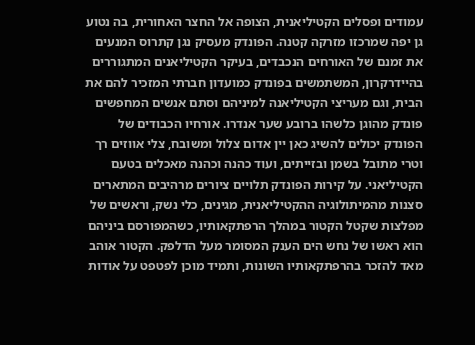עמודים ופסלים הקטיליאנית, הצופה אל החצר האחורית, בה נטוע גן יפה שמרכזו מזרקה קטנה. הפונדק מעסיק נגן קתרוס המנעים את זמנם של האורחים הנכבדים, בעיקר הקטיליאנים המתגוררים בהיידרקרון, המשתמשים בפונדק כמועדון חברתי המזכיר להם את הבית, וגם מעריצי הקטיליאנה למיניהם וסתם אנשים המחפשים פונדק מהוגן כלשהו ברובע שער אנדרו. אורחיו הכבודים של הפונדק יכולים להשיג כאן יין אדום צלול ומשובח, צלי אווזים רך וטרי מתובל בשמן ובזייתים, ועוד כהנה וכהנה מאכלים בטעם הקטיליאני. על קירות הפונדק תלויים ציורים מרהיבים המתארים סצנות מהמיתולוגיה ההקטיליאנית, מגינים, כלי נשק, וראשים של מפלצות שקטל הקטור במהלך הרפתקאותיו, כשהמפורסם ביניהם הוא ראשו של נחש הים הענק המסומר מעל הדלפק. הקטור אוהב מאד להזכר בהרפתקאותיו השונות, ותמיד מוכן לפטפט על אודות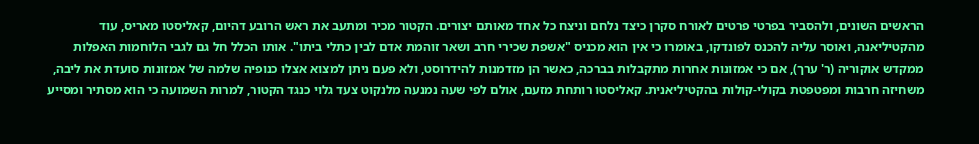הראשים השונים, ולהסביר בפרטי פרטים לאורח סקרן כיצד נלחם וניצח כל אחד מאותם יצורים. הקטור מכיר ומתעב את ראש הרובע דהיום, קאליסטו מאריס, עוד מהקטיליאנה, ואוסר עליה להכנס לפונדקו, באומרו כי אין הוא מכניס "אשפת שכירי חרב ושאר זוהמת אדם לבין כתלי ביתו". אותו הכלל חל גם לגבי הלוחמות האפלות ממקדש אוקוריה (ר' ערך), אם כי אמזונות אחרות מתקבלות בברכה, כאשר הן מזדמנות להידרוסט, ולא פעם ניתן למצוא אצלו כנופיה שלמה של אמזונות סועדת את ליבה, משחיזה חרבות ומפטפטת בקולי-קולות בהקטיליאנית. קאליסטו רותחת מזעם, אולם לפי שעה נמנעה מלנקוט צעד גלוי כנגד הקטור, למרות השמועה כי הוא מסתיר ומסייע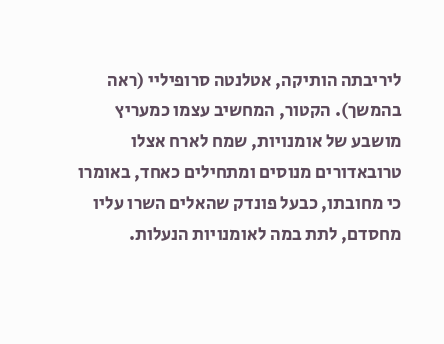ליריבתה הותיקה, אטלנטה סרופיליי (ראה בהמשך). הקטור, המחשיב עצמו כמעריץ מושבע של אומנויות, שמח לארח אצלו טרובאדורים מנוסים ומתחילים כאחד, באומרו כי מחובתו, כבעל פונדק שהאלים השרו עליו מחסדם, לתת במה לאומנויות הנעלות.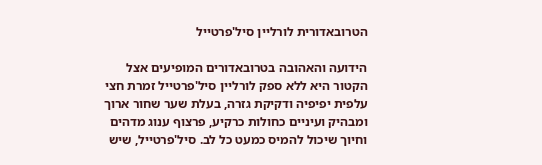הטרובאדורית לורליין סיל'פרטייל

הידועה והאהובה בטרובאדורים המופיעים אצל הקטור היא ללא ספק לורליין סיל'פרטייל זמרת חצי עלפית יפיפיה ודקיקת גזרה, בעלת שער שחור ארוך ומבהיק ועיניים כחולות כרקיע, פרצוף ענוג מדהים וחיוך שיכול להמיס כמעט כל לב. סיל'פרטייל, שיש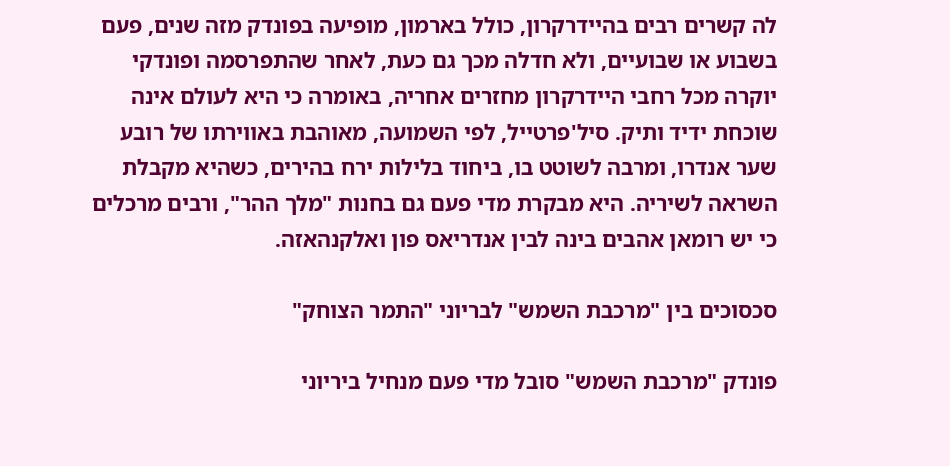לה קשרים רבים בהיידרקרון, כולל בארמון, מופיעה בפונדק מזה שנים, פעם בשבוע או שבועיים, ולא חדלה מכך גם כעת, לאחר שהתפרסמה ופונדקי יוקרה מכל רחבי היידרקרון מחזרים אחריה, באומרה כי היא לעולם אינה שוכחת ידיד ותיק. סיל'פרטייל, לפי השמועה, מאוהבת באווירתו של רובע שער אנדרו, ומרבה לשוטט בו, ביחוד בלילות ירח בהירים, כשהיא מקבלת השראה לשיריה. היא מבקרת מדי פעם גם בחנות "מלך ההר", ורבים מרכלים כי יש רומאן אהבים בינה לבין אנדריאס פון ואלקנהאזה.

סכסוכים בין "מרכבת השמש" לבריוני "התמר הצוחק"

פונדק "מרכבת השמש" סובל מדי פעם מנחיל ביריוני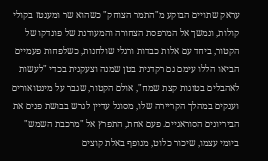עראק שתויים הבוקע מ"התמר הצוחק" כשהוא שר ומענטז בקולי קולות, ונמשך אל המרפסת הצחורה והמעודנת של פונדקו של הקטור, ביחד עם אלות כבדות ורגלי שולחנות, כשלפחות פעמיים הביאו הללו עימם גם רקדנית בטן שמנה וצעקנית בכדי "לעשות לאהבלים בטוגות קצת שמח", אולם הקטור, שגבר על מינטואורים וענקים במהלך הקריירה שלו, מסוגל עדיין לגרש בבושת פנים את הביריונים הסוראגיים. פעם אחת, התפרץ אל "מרכבת השמש" ביומי עצמו, שיכור כלוט, מנופף באלת קוצים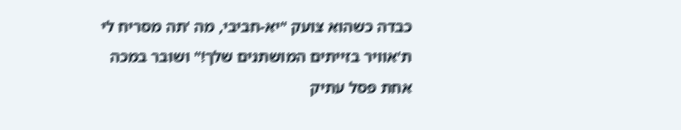כבדה כשהוא צועק "יא-חביבי, מה 'תה מסריח לי ת'אוויר בזייתים המושתנים שלך!" ושובר במכה אחת פסל עתיק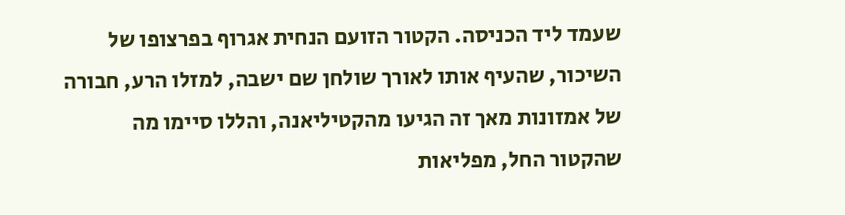שעמד ליד הכניסה. הקטור הזועם הנחית אגרוף בפרצופו של השיכור, שהעיף אותו לאורך שולחן שם ישבה, למזלו הרע, חבורה של אמזונות מאך זה הגיעו מהקטיליאנה, והללו סיימו מה שהקטור החל, מפליאות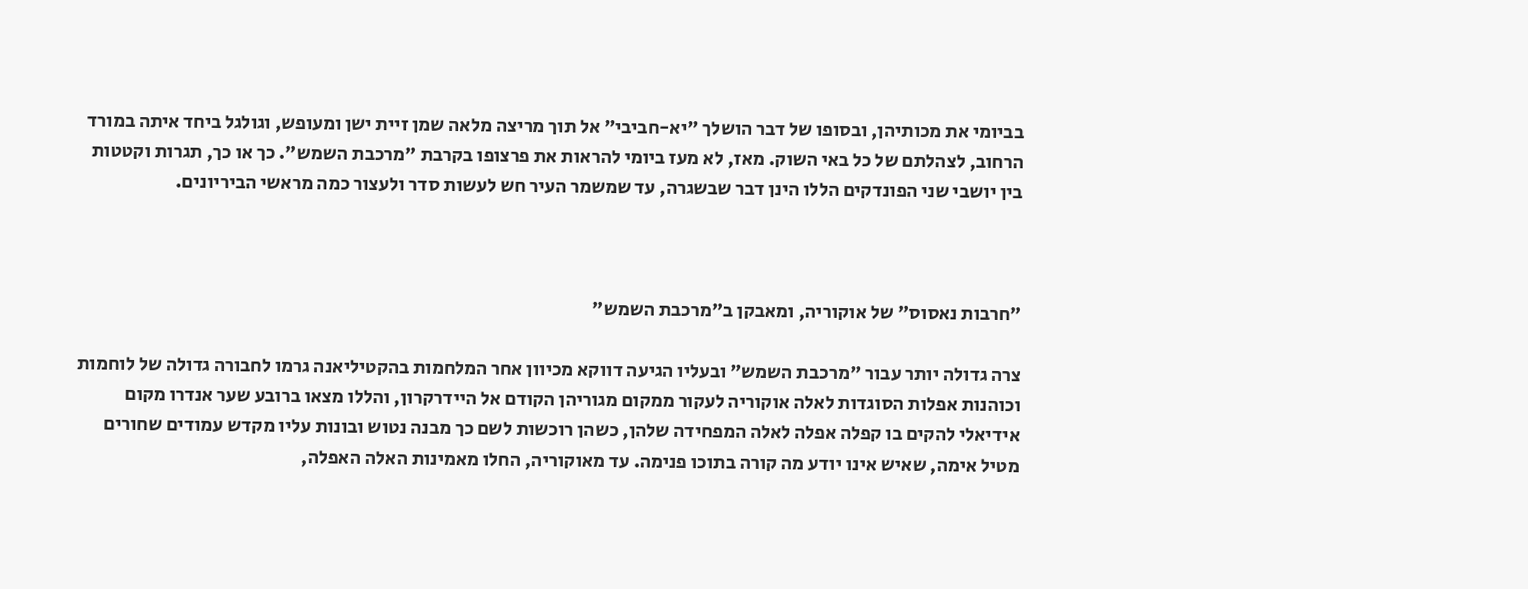בביומי את מכותיהן, ובסופו של דבר הושלך "יא-חביבי" אל תוך מריצה מלאה שמן זיית ישן ומעופש, וגולגל ביחד איתה במורד הרחוב, לצהלתם של כל באי השוק. מאז, לא מעז ביומי להראות את פרצופו בקרבת "מרכבת השמש". כך או כך, תגרות וקטטות בין יושבי שני הפונדקים הללו הינן דבר שבשגרה, עד שמשמר העיר חש לעשות סדר ולעצור כמה מראשי הביריונים.



"חרבות נאסוס" של אוקוריה, ומאבקן ב"מרכבת השמש"

צרה גדולה יותר עבור "מרכבת השמש" ובעליו הגיעה דווקא מכיוון אחר המלחמות בהקטיליאנה גרמו לחבורה גדולה של לוחמות וכוהנות אפלות הסוגדות לאלה אוקוריה לעקור ממקום מגוריהן הקודם אל היידרקרון, והללו מצאו ברובע שער אנדרו מקום אידיאלי להקים בו קפלה אפלה לאלה המפחידה שלהן, כשהן רוכשות לשם כך מבנה נטוש ובונות עליו מקדש עמודים שחורים מטיל אימה, שאיש אינו יודע מה קורה בתוכו פנימה. עד מאוקוריה, החלו מאמינות האלה האפלה,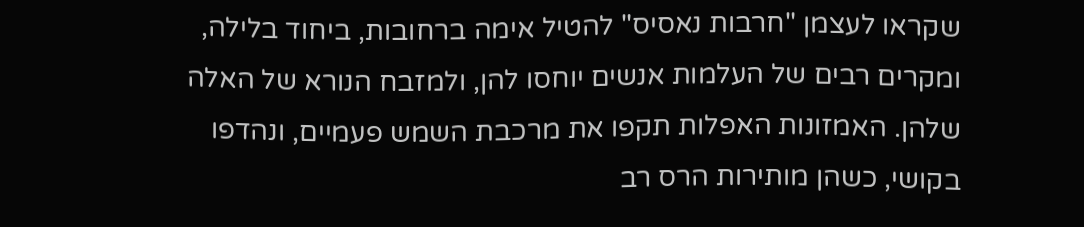שקראו לעצמן "חרבות נאסיס" להטיל אימה ברחובות, ביחוד בלילה, ומקרים רבים של העלמות אנשים יוחסו להן, ולמזבח הנורא של האלה שלהן. האמזונות האפלות תקפו את מרכבת השמש פעמיים, ונהדפו בקושי, כשהן מותירות הרס רב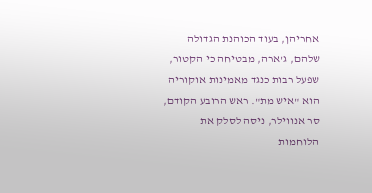אחריהן, בעוד הכוהנת הגדולה שלהם, ג'ארה, מבטיחה כי הקטור, שפעל רבות כנגד מאמינות אוקוריה הוא "איש מת". ראש הרובע הקודם, סר אנווילר, ניסה לסלק את הלוחמות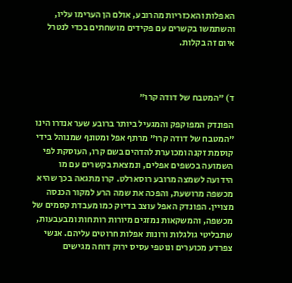האפלות והאכזריות מהרובע, אולם הן הערימו עליו, והשתמשו בקשרים עם פקידים מושחתים בכדי לנטרל איום זה בקלות.



ד) "המטבח של דודה קרו"

הפונדק המפוקפק והמגעיל ביותר ברובע שער אנדרו הינו "המטבח של דודה קרו" מרתף אפל ומטונף שמנוהל בידי קוסמת זקנה ומכוערת להדהים בשם קרו, העוסקת לפי השמועה בכשפים אפלים, ונמצאת בקשרים עם מו הידועה לשמצה מרובע רוסארלט. קרו מתגאה בכך שהיא מכשפה מרושעת, והפכה את שמה הרע למקור הכנסה מצויין. הפונדק האפל עוצב בדיוק כמו מעבדת קסמים של מכשפה, והמשקאות נמזגים מיורות רותחות ומבעבעות, שתבליטי גולגלות ורונות אפלות חרוטים עליהם. אנשי צפרדע מכוערים ונוטפי עסיס ירוק דוחה מגישים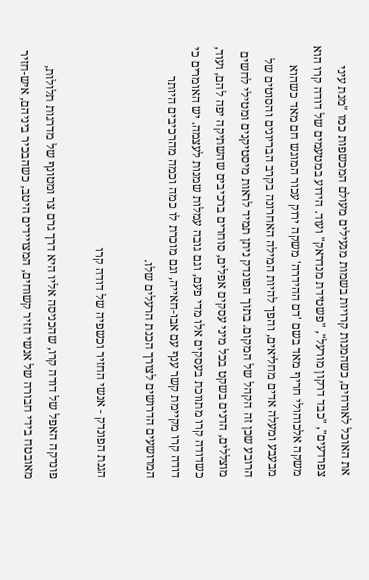את האוכל לאורחים, כשהמנות קרויות בשמות מגעילים מעולם המכשפות כמו "מנת עיני צפרדעים", "כבד דרקון מורעל", "פשטידת מנדראק" ועוד. הידוע במטעמים של דודה קרו הוא משקה אלכוהולי חריף מאד בשם 'דם ההידרה' משקה ירוק עכור המוגש חם מאד כשהוא מבעבע ומעלה אדים מחליאים, והפך להיות המילה האחרונה בקרב הבריונים והסוטים של הרובע שכן זה הקהל של המקום. בתוך הפונדק ניתן תמיד לראות מיסטיקנים ומטילי לחשים מוצללים, הדנים בשקט בכל מיני עסקים אפלים, סוחרים ברכיבים שהשתיקה יפה להם, ועוד, כשדודה קרו מתווכת בעסקים אלו מדי פעם, וגם גובה עמלות שמנות לעצמה. יש האומרים כי דודה קרו מקיימת קשר ענף עם אבו-חאייה, וגם מוכרת לו כמה וכמה מהרכיבים היותר המרושעים הדרושים לצורך הכנת הרעלים שלו.

הגנת הפונדק - אנשי החזיר וכשפיה של דודה קרו

פונדקה האפל של דודה קרו, שהכניסה אליו היא דרך גרם צר ומטונף של מדרגות תלולות, מאובטח בידי חבורה של אנשי חזיר קשוחים, המצויידים היטב, כשהבכיר ביניהם, איש-חזיר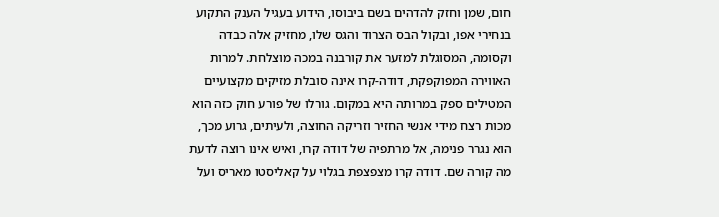חום, שמן וחזק להדהים בשם ביבוסו, הידוע בעגיל הענק התקוע בנחירי אפו, ובקול הבס הצרוד והגס שלו, מחזיק אלה כבדה וקסומה, המסוגלת למזער את קורבנה במכה מוצלחת. למרות האווירה המפוקפקת, דודה-קרו אינה סובלת מזיקים מקצועיים המטילים ספק במרותה היא במקום. גורלו של פורע חוק כזה הוא מכות רצח מידי אנשי החזיר וזריקה החוצה, ולעיתים, גרוע מכך, הוא נגרר פנימה, אל מרתפיה של דודה קרו, ואיש אינו רוצה לדעת מה קורה שם. דודה קרו מצפצפת בגלוי על קאליסטו מאריס ועל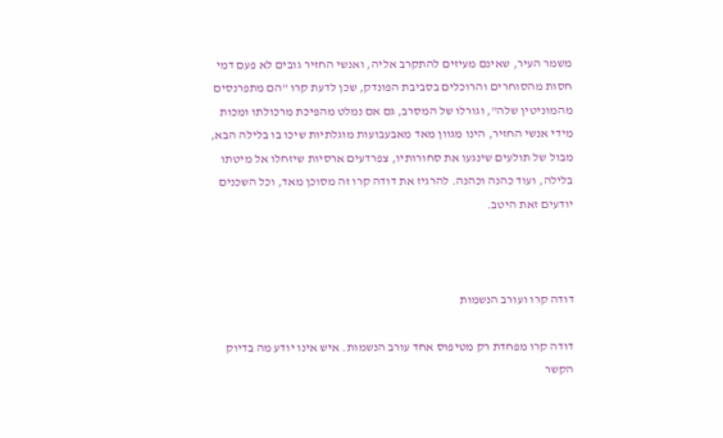משמר העיר, שאינם מעיזים להתקרב אליה, ואנשי החזיר גובים לא פעם דמי חסות מהסוחרים והרוכלים בסביבת הפונדק, שכן לדעת קרו "הם מתפרנסים מהמוניטין שלה", וגורלו של המסרב, גם אם נמלט מהפיכת מרכולתו ומכות מידי אנשי החזיר, הינו מגוון מאד מאבעבועות מוגלתיות שיכו בו בלילה הבא, מבול של תולעים שינגעו את סחורותיו, צפרדעים ארסיות שיזחלו אל מיטתו בלילה, ועוד כהנה וכהנה. להרגיז את דודה קרו זה מסוכן מאד, וכל השכנים יודעים זאת היטב.



דודה קרו ועורב הנשמות

דודה קרו מפחדת רק מטיפוס אחד עורב הנשמות. איש אינו יודע מה בדיוק הקשר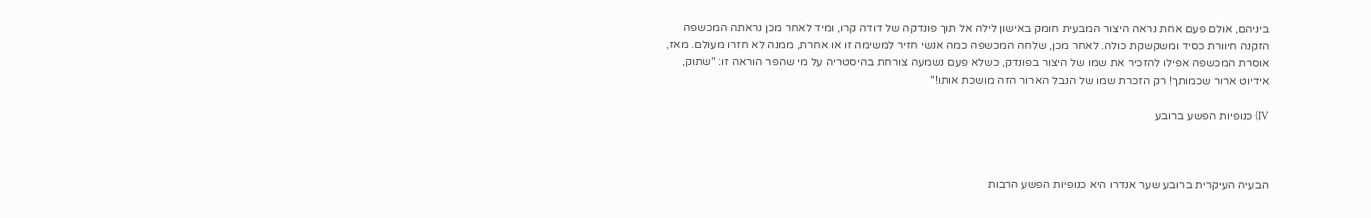ביניהם, אולם פעם אחת נראה היצור המבעית חומק באישון לילה אל תוך פונדקה של דודה קרו, ומיד לאחר מכן נראתה המכשפה הזקנה חיוורת כסיד ומשקשקת כולה. לאחר מכן, שלחה המכשפה כמה אנשי חזיר למשימה זו או אחרת, ממנה לא חזרו מעולם. מאז, אוסרת המכשפה אפילו להזכיר את שמו של היצור בפונדק, כשלא פעם נשמעה צורחת בהיסטריה על מי שהפר הוראה זו: "שתוק, אידיוט ארור שכמותך! רק הזכרת שמו של הנבל הארור הזה מושכת אותו!"

IV) כנופיות הפשע ברובע



הבעיה העיקרית ברובע שער אנדרו היא כנופיות הפשע הרבות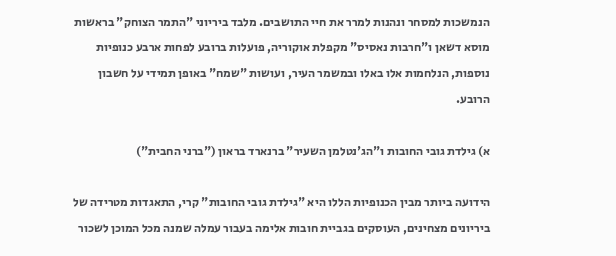הנמשכות למסחר ונהנות למרר את חיי התושבים. מלבד ביריוני "התמר הצוחק" בראשות מוסא דשאן ו"חרבות נאסיס" מקפלת אוקוריה, פועלות ברובע לפחות ארבע כנופיות נוספות, הנלחמות אלו באלו ובמשמר העיר, ועושות "שמח" באופן תמידי על חשבון הרובע.

א) גילדת גובי החובות ו"הג'נטלמן השעיר" ברנארד בראון ("ברני החבית")

הידועה ביותר מבין הכנופיות הללו היא "גילדת גובי החובות" קרי, התאגדות מטרידה של ביריונים מצחינים, העוסקים בגביית חובות אלימה בעבור עמלה שמנה מכל המוכן לשכור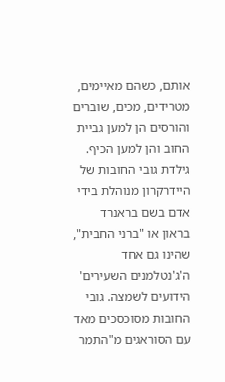אותם, כשהם מאיימים, מטרידים, מכים, שוברים והורסים הן למען גביית החוב והן למען הכיף. גילדת גובי החובות של היידרקרון מנוהלת בידי אדם בשם בראנרד בראון או "ברני החבית", שהינו גם אחד ה'ג'נטלמנים השעירים' הידועים לשמצה. גובי החובות מסוכסכים מאד עם הסוראגים מ"התמר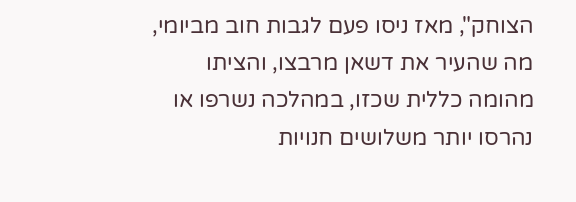הצוחק", מאז ניסו פעם לגבות חוב מביומי, מה שהעיר את דשאן מרבצו, והציתו מהומה כללית שכזו, במהלכה נשרפו או נהרסו יותר משלושים חנויות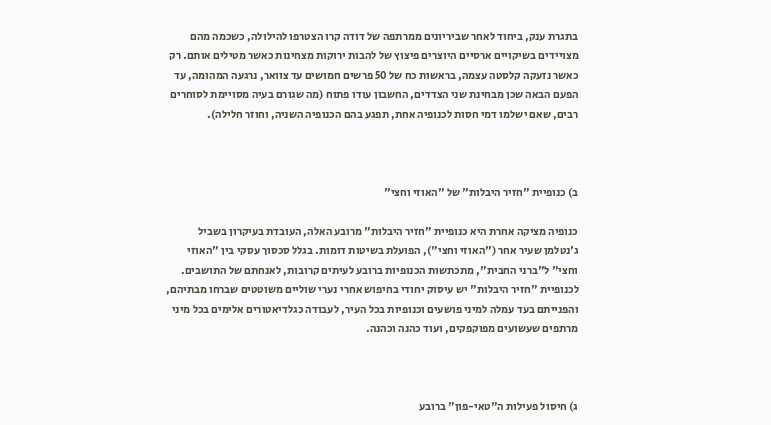בתגרת ענק, ביחוד לאחר שביריונים ממרתפה של דודה קרו הצטרפו להילולה, כשכמה מהם מצויידים בשיקויים ארסיים היוצרים פיצוץ של להבות ירוקות מצחינות כאשר מטילים אותם. רק כאשר נזעקה קלסטה עצמה, בראשות כח של 50 פרשים חמושים עד צוואר, נרגעה המהומה, עד הפעם הבאה שכן מבחינת שני הצדדים, החשבון עודו פתוח (מה שגורם בעיה מסויימת לסוחרים רבים, שאם ישלמו דמי חסות לכנופיה אחת, תפגע בהם הכנופיה השניה, וחוזר חלילה).



ב) כנופיית "חזיר היבלות" של "האוזי וחצי"

כנופיה מציקה אחרת היא כנופיית "חזיר היבלות" מרובע האלה, העובדת בעיקרון בשביל ג'נטלמן שעיר אחר ("האוזי וחצי"), הפועלת בשיטות דומות. בגלל סכסוך עסקי בין "האוזי וחצי" ל"ברני החבית", מתכתשות הכנופיות ברובע לעיתים קרובות, לאנחתם של התושבים. לכנופיית "חזיר היבלות" יש עיסוק יחודי בחיפוש אחרי נערי שוליים משוטטים שברחו מבתיהם, והפנייתם בעד עמלה למיני פושעים וכנופיות בכל העיר, לעבודה כגלדיאטורים אלימים בכל מיני מרתפים שעשועים מפוקפקים, ועוד כהנה וכהנה.



ג) חיסול פעילות ה"טאי-פון" ברובע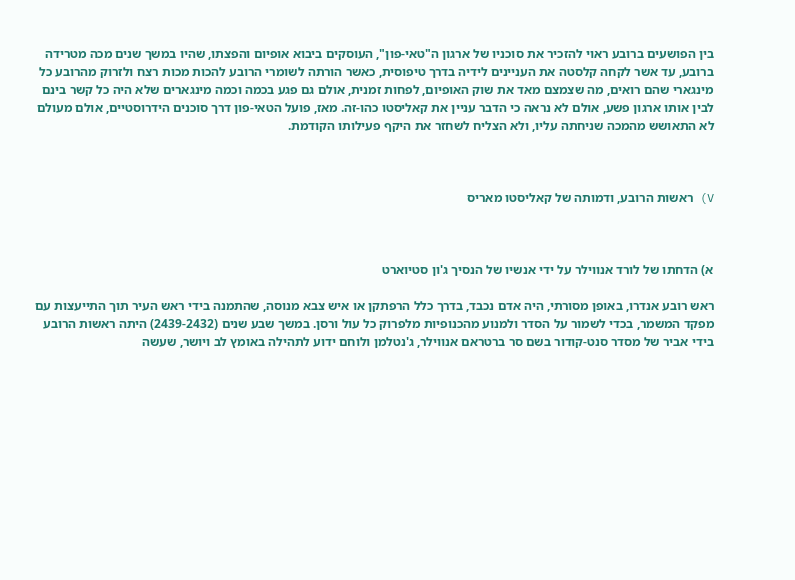בין הפושעים ברובע ראוי להזכיר את סוכניו של ארגון ה"טאי-פון", העוסקים ביבוא אופיום והפצתו, שהיו במשך שנים מכה מטרידה ברובע, עד אשר לקחה קלסטה את העניינים לידיה בדרך טיפוסית, כאשר הורתה לשומרי הרובע להכות מכות רצח ולזרוק מהרובע כל מינגארי שהם רואים, מה שצמצם מאד את שוק האופיום, לפחות זמנית, אולם גם פגע בכמה וכמה מינגארים שלא היה כל קשר בינם לבין אותו ארגון פשע, אולם לא נראה כי הדבר עניין את קאליסטו כהו-זה. מאז, פועל הטאי-פון דרך סוכנים הידרוסטיים, אולם מעולם לא התאושש מהמכה שניחתה עליו, ולא הצליח לשחזר את היקף פעילותו הקודמת.



V) ראשות הרובע, ודמותה של קאליסטו מאריס



א) הדחתו של לורד אנווילר על ידי אנשיו של הנסיך ג'ון סטיוארט

ראש רובע אנדרו, באופן מסורתי, היה אדם נכבד, בדרך כלל הרפתקן או איש צבא מנוסה, שהתמנה בידי ראש העיר תוך התייעצות עם מפקד המשמר, בכדי לשמור על הסדר ולמנוע מהכנופיות מלפרוק כל עול ורסן. במשך שבע שנים (2439-2432) היתה ראשות הרובע בידי אביר של מסדר סנט-קודור בשם סר ברטראם אנווילר, ג'נטלמן ולוחם ידוע לתהילה באומץ לב ויושר, שעשה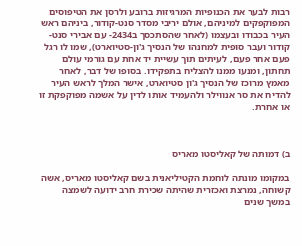רבות לבער את הכנופיות המרגיזות ברובע ולרסן את הטיפוסים המפוקפקים למיניהם, אולם יריבי מסדר סנט-קודור, ביניהם ראש העיר בכבודו ובעצמו (לאחר שהסתכסך ב2434- עם אבירי סנט-קודור ועבר סופית למחנהו של הנסיך ג'ון-סטיוארט), שמו לו רגל פעם אחר פעם, לעיתים תוך עשיית יד אחת עם גורמי עולם תחתון, ומנעו ממנו להצליח בתפקידו. בסופו של דבר, לאחר מאמץ מרוכז של הנסיך ג'ון סטיוארט, אישר המלך לראש העיר להדיח את סר אנווילר ולהעמיד אותו לדין על אשמה מפוקפקת זו או אחרת.



ב) דמותה של קאליסטו מאריס

במקומו מונתה לוחמת הקטיליאנית בשם קאליסטו מאריס, אשה קשוחה, נמרצת ואכזרית שהיתה שכירת חרב ידועה לשמצה במשך שנים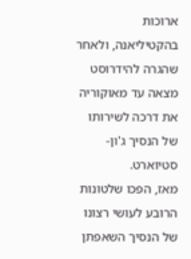ארוכות בהקטיליאנה, ולאחר שהגרה להידרוסט מצאה עד מאוקוריה את דרכה לשירותו של הנסיך ג'ון-סטיוארט.
מאז, הפכו שלטונות הרובע לעושי רצונו של הנסיך השאפתן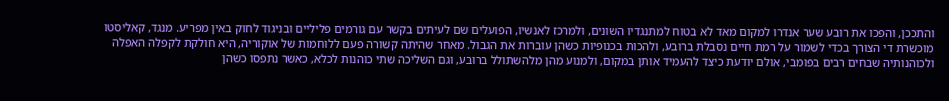והתככן, והפכו את רובע שער אנדרו למקום מאד לא בטוח למתנגדיו השונים, ולמרכז לאנשיו, הפועלים שם לעיתים בקשר עם גורמים פליליים ובניגוד לחוק באין מפריע. מנגד, קאליסטו מוכשרת די הצורך בכדי לשמור על רמת חיים נסבלת ברובע, ולהכות בכנופיות כשהן עוברות את הגבול. מאחר שהיתה קשורה פעם ללוחמות של אוקוריה, היא חולקת לקפלה האפלה ולכוהנותיה שבחים רבים בפומבי, אולם יודעת כיצד להעמיד אותן במקום, ולמנוע מהן מלהשתולל ברובע, וגם השליכה שתי כוהנות לכלא, כאשר נתפסו כשהן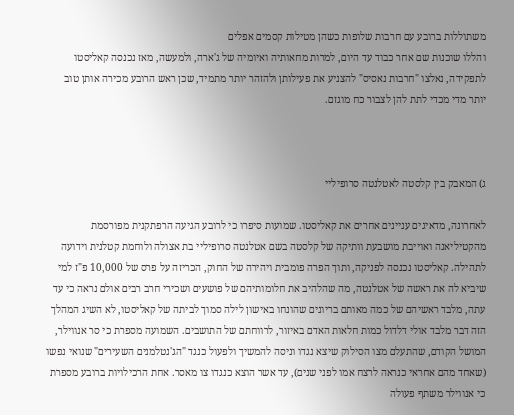משתוללות ברובע עם חרבות שלופות כשהן מטילות קסמים אפלים
והללו שוכנות שם אחר כבוד עד היום, למרות מחאותיה ואיומיה של ג'ארה, ולמעשה, מאז נכנסה קאליסטו לתפקידה, נאלצו "חרבות נאסיס" להצניע את פעילותן ולהזהר יותר מתמיד, שכן ראש הרובע מכירה אותן טוב יותר מדי מכדי לתת להן לצבור כח מוגזם.



ג) המאבק בין קלסטה לאטלנטה סרופיליי

לאחרונה, מדאיגים עניינים אחרים את קאליסטו. שמועות סיפרו כי לרובע הגיעה הרפתקנית מפורסמת מהקטיליאנה ואוייבת מושבעת וותיקה של קלסטה בשם אטלנטה סרופיליי בת אצולה ולוחמת קטלנית וידועה לתהילה. קאליסטו נכנסה לפניקה, ותוך הפרה פומבית ויהירה של החוק, הכריזה על פרס של 10,000 פ"ז למי שיביא לה את ראשה של אטלנטה, מה שהלהיב את חלומותיהם של פושעים ושכירי חרב רבים אולם נראה כי עד עתה, מלבד ראשיהם של כמה מאותם בריונים שהונחו באישון לילה סמוך לביתה של קאליסטו, לא השיג המהלך הזה דבר מלבד אולי דלדול כמות חלאות האדם באיזור, לרווחתם של התושבים. השמועה מספרת כי סר אנווילר, המושל הקודם, שהתעלם מצו הסילוק שיצא נגדו וניסה להמשיך ולפעול כנגד "הג'נטלמנים השעירים" שנואי נפשו (שאחד מהם אחראי כנראה לרצח אמו לפני שנים), עד אשר הוצא כנגדו צו מאסר. אחת הרכילויות ברובע מספרת כי אנווילר משתף פעולה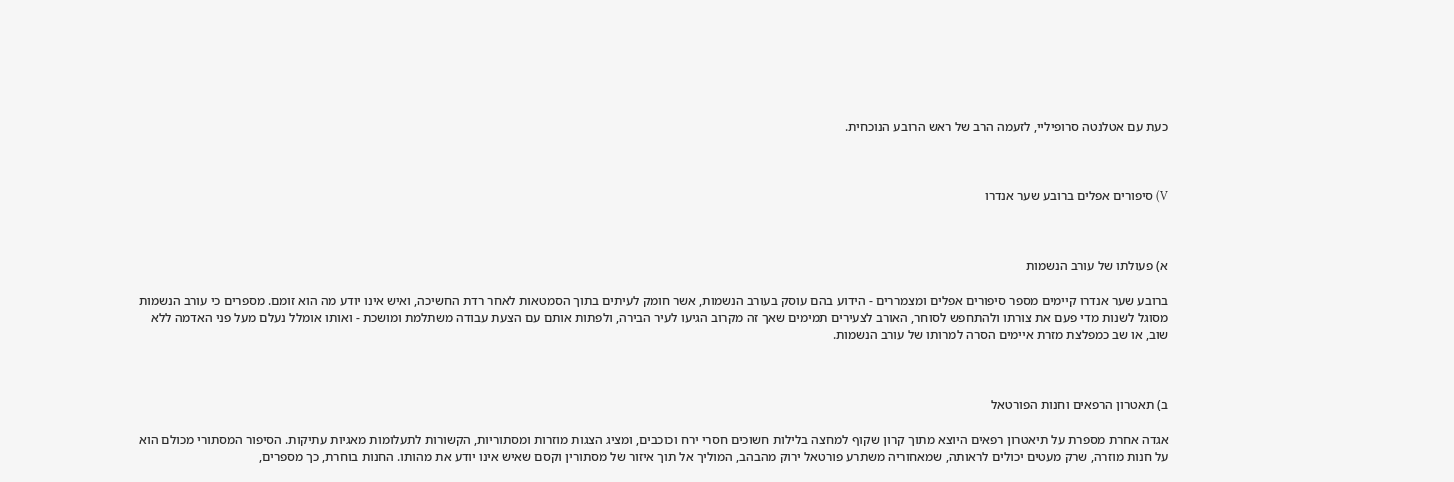כעת עם אטלנטה סרופיליי, לזעמה הרב של ראש הרובע הנוכחית.



V) סיפורים אפלים ברובע שער אנדרו



א) פעולתו של עורב הנשמות

ברובע שער אנדרו קיימים מספר סיפורים אפלים ומצמררים - הידוע בהם עוסק בעורב הנשמות, אשר חומק לעיתים בתוך הסמטאות לאחר רדת החשיכה, ואיש אינו יודע מה הוא זומם. מספרים כי עורב הנשמות מסוגל לשנות מדי פעם את צורתו ולהתחפש לסוחר, האורב לצעירים תמימים שאך זה מקרוב הגיעו לעיר הבירה, ולפתות אותם עם הצעת עבודה משתלמת ומושכת - ואותו אומלל נעלם מעל פני האדמה ללא שוב, או שב כמפלצת מזרת איימים הסרה למרותו של עורב הנשמות.



ב) תאטרון הרפאים וחנות הפורטאל

אגדה אחרת מספרת על תיאטרון רפאים היוצא מתוך קרון שקוף למחצה בלילות חשוכים חסרי ירח וכוכבים, ומציג הצגות מוזרות ומסתוריות, הקשורות לתעלומות מאגיות עתיקות. הסיפור המסתורי מכולם הוא על חנות מוזרה, שרק מעטים יכולים לראותה, שמאחוריה משתרע פורטאל ירוק מהבהב, המוליך אל תוך איזור של מסתורין וקסם שאיש אינו יודע את מהותו. החנות בוחרת, כך מספרים,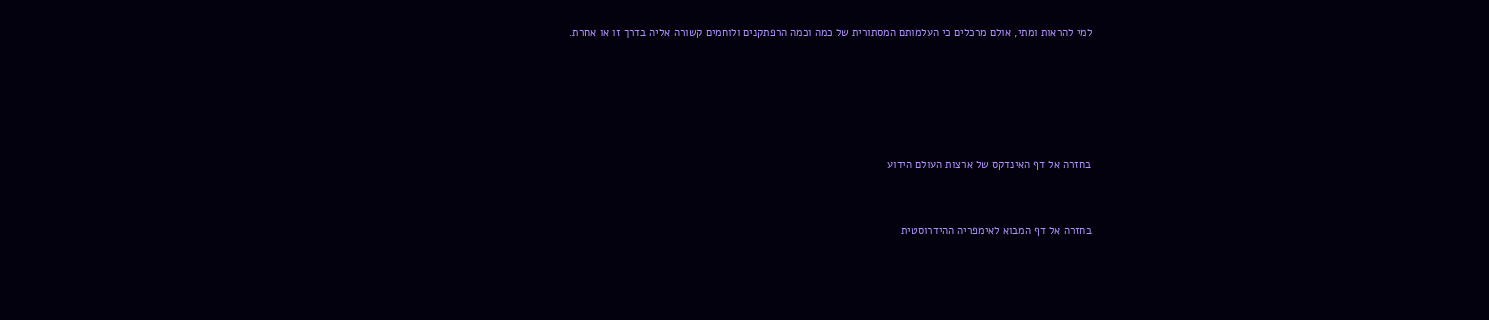למי להראות ומתי, אולם מרכלים כי העלמותם המסתורית של כמה וכמה הרפתקנים ולוחמים קשורה אליה בדרך זו או אחרת.





בחזרה אל דף האינדקס של ארצות העולם הידוע


בחזרה אל דף המבוא לאימפריה ההידרוסטית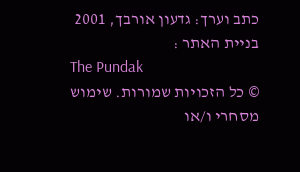כתב וערך: גדעון אורבך, 2001
בניית האתר :
The Pundak
© כל הזכויות שמורות. שימוש מסחרי ו/או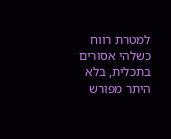למטרת רווח כשלהי אסורים בתכלית, בלא היתר מפורש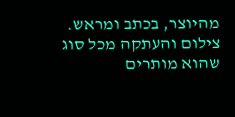מהיוצר, בכתב ומראש. צילום והעתקה מכל סוג שהוא מותרים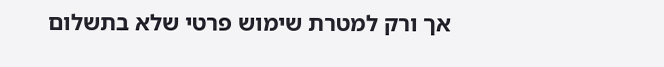אך ורק למטרת שימוש פרטי שלא בתשלום